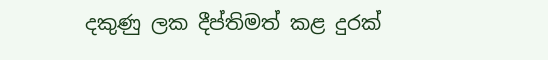දකුණු ලක දීප්තිමත් කළ දුරක්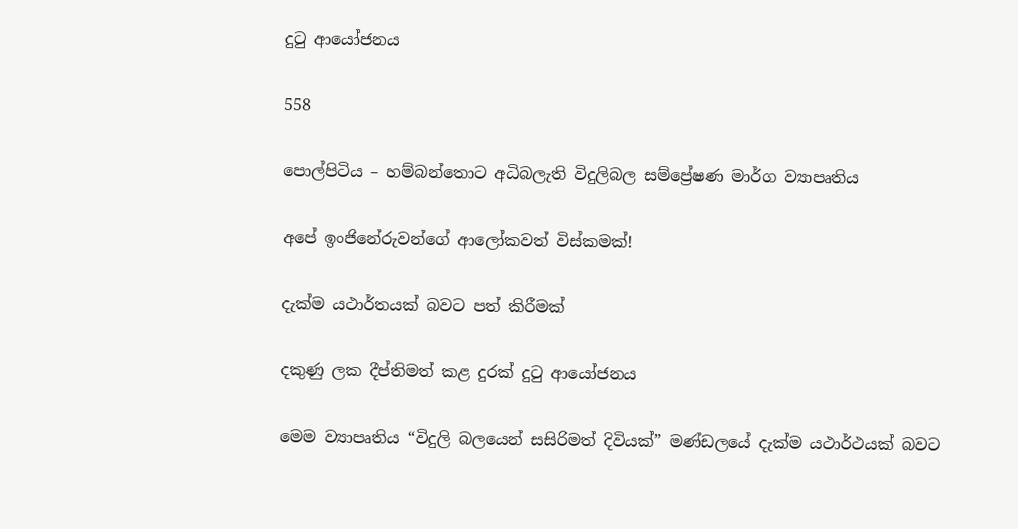දුටු ආයෝජනය

558

පොල්පිටිය – හම්බන්තොට අධිබලැති විදුලිබල සම්ප්‍රේෂණ මාර්ග ව්‍යාපෘතිය

අපේ ඉංජිනේරුවන්ගේ ආලෝකවත් විස්කමක්!

දැක්ම යථාර්තයක් බවට පත් කිරීමක්

දකුණු ලක දීප්තිමත් කළ දුරක් දුටු ආයෝජනය

මෙම ව්‍යාපෘතිය “විදුලි බලයෙන් සසිරිමත් දිවියක්” මණ්ඩලයේ දැක්ම යථාර්ථයක් බවට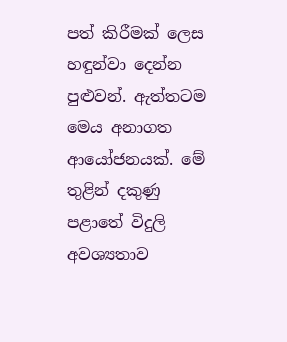පත් කිරීමක් ලෙස හඳුන්වා දෙන්න පුළුවන්. ඇත්තටම මෙය අනාගත ආයෝජනයක්. මේ තුළින් දකුණු පළාතේ විදුලි අවශ්‍යතාව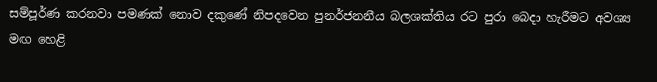සම්පූර්ණ කරනවා පමණක් නොව දකුණේ නිපදවෙන පුනර්ජනනීය බලශක්තිය රට පුරා බෙදා හැරීමට අවශ්‍ය මඟ හෙළි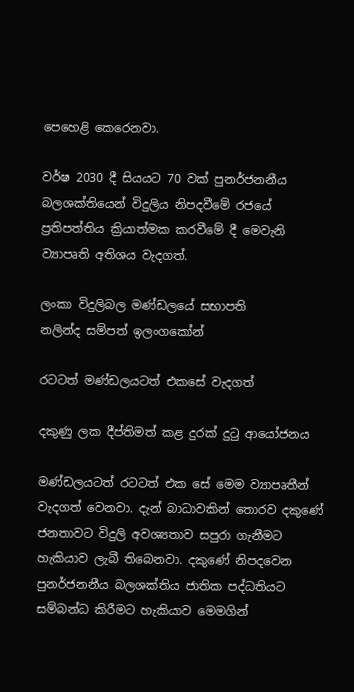පෙහෙළි කෙරෙනවා.

වර්ෂ 2030 දී සියයට 70 වක් පුනර්ජනනීය බලශක්තියෙන් විදුලිය නිපදවීමේ රජයේ ප්‍රතිපත්තිය ක්‍රියාත්මක කරවීමේ දී මෙවැනි ව්‍යාපෘති අතිශය වැදගත්.

ලංකා විදුලිබල මණ්ඩලයේ සභාපති
නලින්ද සම්පත් ඉලංගකෝන්

රටටත් මණ්ඩලයටත් එකසේ වැදගත්

දකුණු ලක දීප්තිමත් කළ දුරක් දුටු ආයෝජනය

මණ්ඩලයටත් රටටත් එක සේ මෙම ව්‍යාපෘතීන් වැදගත් වෙනවා. දැන් බාධාවකින් තොරව දකුණේ ජනතාවට විදුලි අවශ්‍යතාව සපුරා ගැනීමට හැකියාව ලැබී තිබෙනවා. දකුණේ නිපදවෙන පුනර්ජනනීය බලශක්තිය ජාතික පද්ධතියට සම්බන්ධ කිරීමට හැකියාව මෙමගින්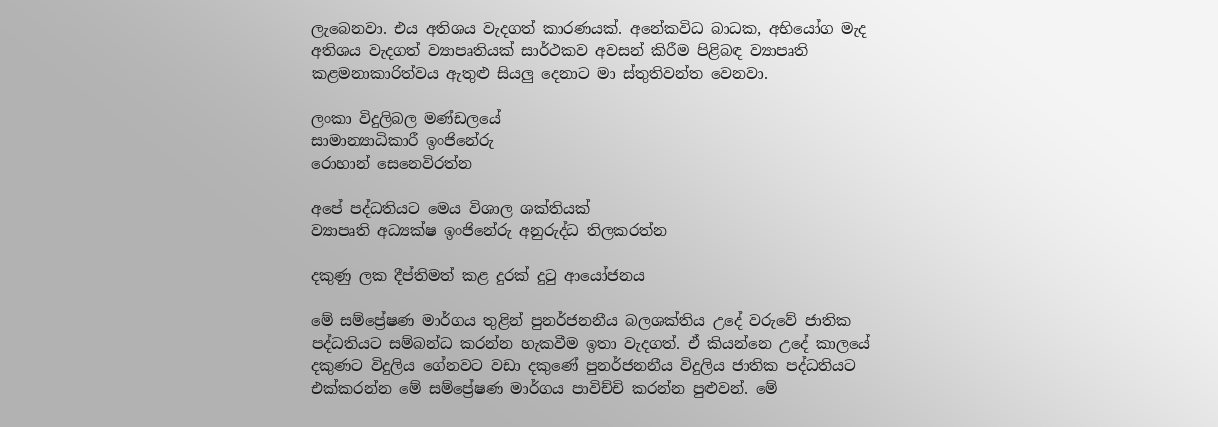ලැබෙනවා. එය අතිශය වැදගත් කාරණයක්. අනේකවිධ බාධක, අභියෝග මැද අතිශය වැදගත් ව්‍යාපෘතියක් සාර්ථකව අවසන් කිරීම පිළිබඳ ව්‍යාපෘති කළමනාකාරිත්වය ඇතුළු සියලු දෙනාට මා ස්තුතිවන්ත වෙනවා.

ලංකා විදුලිබල මණ්ඩලයේ
සාමාන්‍යාධිකාරී ඉංජිනේරු
රොහාන් සෙනෙවිරත්න

අපේ පද්ධතියට මෙය විශාල ශක්තියක්
ව්‍යාපෘති අධ්‍යක්ෂ ඉංජිනේරු අනුරුද්ධ තිලකරත්න

දකුණු ලක දීප්තිමත් කළ දුරක් දුටු ආයෝජනය

මේ සම්ප්‍රේෂණ මාර්ගය තුළින් පුනර්ජනනීය බලශක්තිය උදේ වරුවේ ජාතික පද්ධතියට සම්බන්ධ කරන්න හැකවීම ඉතා වැදගත්. ඒ කියන්නෙ උදේ කාලයේ දකුණට විදුලිය ගේනවට වඩා දකුණේ පුනර්ජනනීය විදුලිය ජාතික පද්ධතියට එක්කරන්න මේ සම්ප්‍රේෂණ මාර්ගය පාවිච්චි කරන්න පුළුවන්. මේ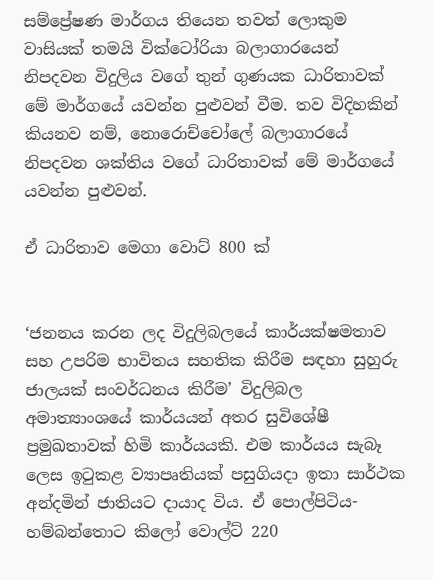සම්ප්‍රේෂණ මාර්ගය තියෙන තවත් ලොකුම වාසියක් තමයි වික්ටෝරියා බලාගාරයෙන් නිපදවන විදුලිය වගේ තුන් ගුණයක ධාරිතාවක් මේ මාර්ගයේ යවන්න පුළුවන් වීම. තව විදිහකින් කියනව නම්, නොරොච්චෝලේ බලාගාරයේ නිපදවන ශක්තිය වගේ ධාරිතාවක් මේ මාර්ගයේ යවන්න පුළුවන්.

ඒ ධාරිතාව මෙගා වොට් 800 ක්


‘ජනනය කරන ලද විදුලිබලයේ කාර්යක්ෂමතාව සහ උපරිම භාවිතය සහතික කිරීම සඳහා සුහුරු ජාලයක් සංවර්ධනය කිරීම’ විදුලිබල අමාත්‍යාංශයේ කාර්යයන් අතර සුවිශේෂී ප්‍රමුඛතාවක් හිමි කාර්යයකි. එම කාර්යය සැබෑ ලෙස ඉටුකළ ව්‍යාපෘතියක් පසුගියදා ඉතා සාර්ථක අන්දමින් ජාතියට දායාද විය. ඒ පොල්පිටිය-හම්බන්තොට කිලෝ වොල්ට් 220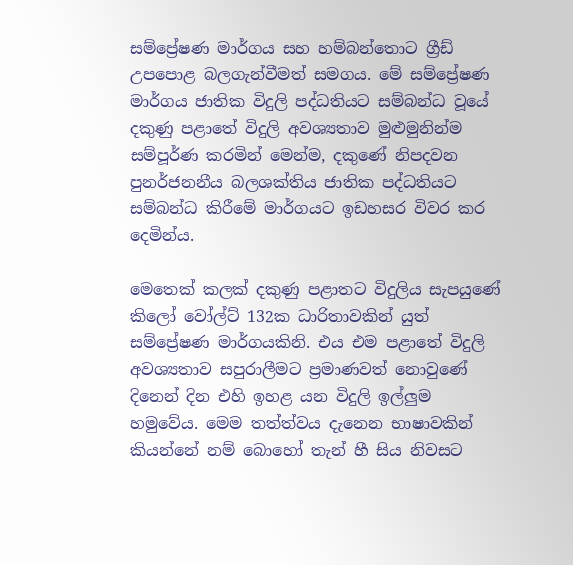සම්ප්‍රේෂණ මාර්ගය සහ හම්බන්තොට ග්‍රීඩ් උපපොළ බලගැන්වීමත් සමගය. මේ සම්ප්‍රේෂණ මාර්ගය ජාතික විදුලි පද්ධතියට සම්බන්ධ වූයේ දකුණු පළාතේ විදුලි අවශ්‍යතාව මුළුමුනින්ම සම්පූර්ණ කරමින් මෙන්ම, දකුණේ නිපදවන පුනර්ජනනීය බලශක්තිය ජාතික පද්ධතියට සම්බන්ධ කිරීමේ මාර්ගයට ඉඩහසර විවර කර දෙමින්ය.

මෙතෙක් කලක් දකුණු පළාතට විදුලිය සැපයුණේ කිලෝ වෝල්ට් 132ක ධාරිතාවකින් යුත් සම්ප්‍රේෂණ මාර්ගයකිනි. එය එම පළාතේ විදුලි අවශ්‍යතාව සපුරාලීමට ප්‍රමාණවත් නොවුණේ දිනෙන් දින එහි ඉහළ යන විදුලි ඉල්ලුම හමුවේය. මෙම තත්ත්වය දැනෙන භාෂාවකින් කියන්නේ නම් බොහෝ තැන් හී සිය නිවසට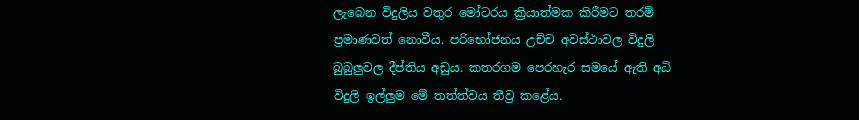ලැබෙන විදුලිය වතුර මෝටරය ක්‍රියාත්මක කිරීමට තරම් ප්‍රමාණවත් නොවීය. පරිභෝජනය උච්ච අවස්ථාවල විදුලි බුබුලුවල දීප්තිය අඩුය. කතරගම පෙරහැර සමයේ ඇති අධි විදුලි ඉල්ලුම මේ තත්ත්වය තීව්‍ර කළේය.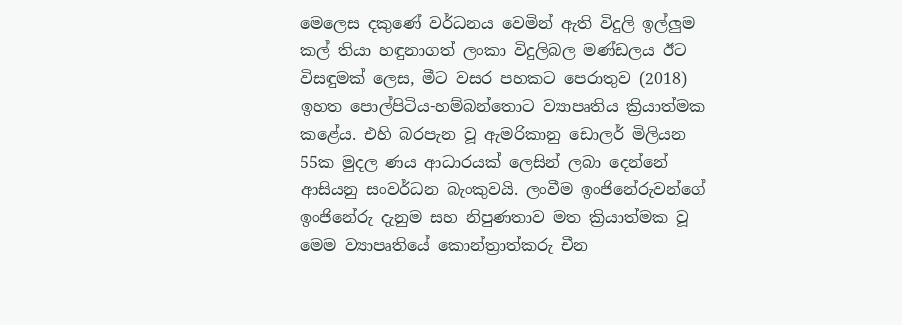මෙලෙස දකුණේ වර්ධනය වෙමින් ඇති විදුලි ඉල්ලුම කල් තියා හඳුනාගත් ලංකා විදුලිබල මණ්ඩලය ඊට විසඳුමක් ලෙස, මීට වසර පහකට පෙරාතුව (2018) ඉහත පොල්පිටිය-හම්බන්තොට ව්‍යාපෘතිය ක්‍රියාත්මක කළේය. එහි බරපැන වූ ඇමරිකානු ඩොලර් මිලියන 55ක මුදල ණය ආධාරයක් ලෙසින් ලබා දෙන්නේ ආසියනු සංවර්ධන බැංකුවයි. ලංවීම ඉංජිනේරුවන්ගේ ඉංජිනේරු දැනුම සහ නිපුණතාව මත ක්‍රියාත්මක වූ මෙම ව්‍යාපෘතියේ කොන්ත්‍රාත්කරු චීන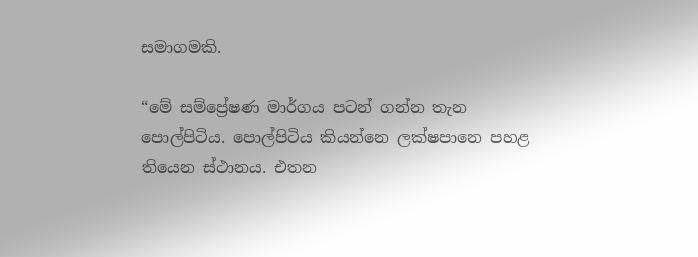සමාගමකි.

“මේ සම්ප්‍රේෂණ මාර්ගය පටන් ගන්න තැන පොල්පිටිය. පොල්පිටිය කියන්නෙ ලක්ෂපානෙ පහළ තියෙන ස්ථානය. එතන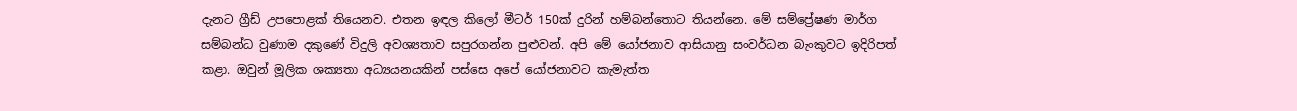දැනට ග්‍රීඩ් උපපොළක් තියෙනව. එතන ඉඳල කිලෝ මීටර් 150ක් දුරින් හම්බන්තොට තියන්නෙ. මේ සම්ප්‍රේෂණ මාර්ග සම්බන්ධ වුණාම දකුණේ විදුලි අවශ්‍යතාව සපුරගන්න පුළුවන්. අපි මේ යෝජනාව ආසියානු සංවර්ධන බැංකුවට ඉදිරිපත් කළා. ඔවුන් මූලික ශක්‍යතා අධ්‍යයනයකින් පස්සෙ අපේ යෝජනාවට කැමැත්ත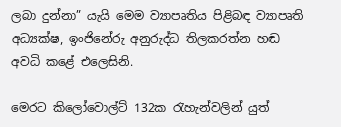ලබා දුන්නා” යැයි මෙම ව්‍යාපෘතිය පිළිබඳ ව්‍යාපෘති අධ්‍යක්ෂ, ඉංජිනේරු අනුරුද්ධ තිලකරත්න හඬ අවධි කළේ එලෙසිනි.

මෙරට කිලෝවොල්ට් 132ක රැහැන්වලින් යුත්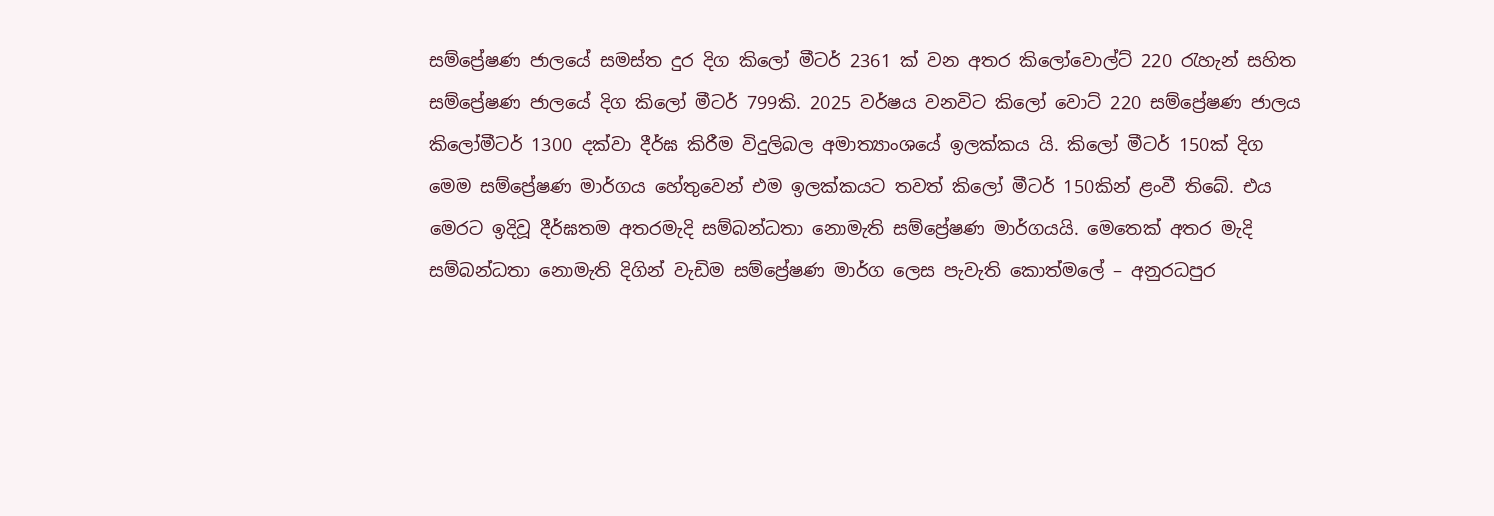සම්ප්‍රේෂණ ජාලයේ සමස්ත දුර දිග කිලෝ මීටර් 2361 ක් වන අතර කිලෝවොල්ට් 220 රැහැන් සහිත සම්ප්‍රේෂණ ජාලයේ දිග කිලෝ මීටර් 799කි. 2025 වර්ෂය වනවිට කිලෝ වොට් 220 සම්ප්‍රේෂණ ජාලය කිලෝමීටර් 1300 දක්වා දීර්ඝ කිරීම විදුලිබල අමාත්‍යාංශයේ ඉලක්කය යි. කිලෝ මීටර් 150ක් දිග මෙම සම්ප්‍රේෂණ මාර්ගය හේතුවෙන් එම ඉලක්කයට තවත් කිලෝ මීටර් 150කින් ළංවී තිබේ. එය මෙරට ඉදිවූ දීර්ඝතම අතරමැදි සම්බන්ධතා නොමැති සම්ප්‍රේෂණ මාර්ගයයි. මෙතෙක් අතර මැදි සම්බන්ධතා නොමැති දිගින් වැඩිම සම්ප්‍රේෂණ මාර්ග ලෙස පැවැති කොත්මලේ – අනුරධපුර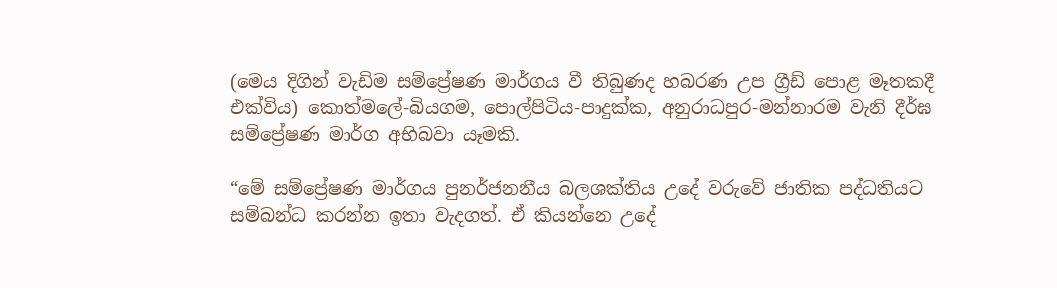(මෙය දිගින් වැඩිම සම්ප්‍රේෂණ මාර්ගය වී තිබුණද හබරණ උප ග්‍රීඩ් පොළ මෑතකදී එක්විය) කොත්මලේ-බියගම, පොල්පිටිය-පාදුක්ක, අනුරාධපුර-මන්නාරම වැනි දීර්ඝ සම්ප්‍රේෂණ මාර්ග අභිබවා යෑමකි.

“මේ සම්ප්‍රේෂණ මාර්ගය පුනර්ජනනීය බලශක්තිය උදේ වරුවේ ජාතික පද්ධතියට සම්බන්ධ කරන්න ඉතා වැදගත්. ඒ කියන්නෙ උදේ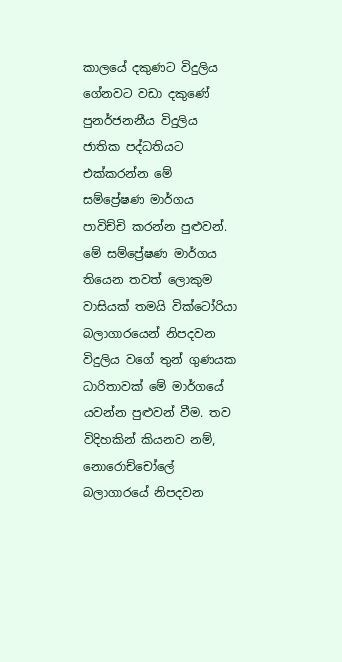කාලයේ දකුණට විදුලිය ගේනවට වඩා දකුණේ පුනර්ජනනීය විදුලිය ජාතික පද්ධතියට එක්කරන්න මේ සම්ප්‍රේෂණ මාර්ගය පාවිච්චි කරන්න පුළුවන්. මේ සම්ප්‍රේෂණ මාර්ගය තියෙන තවත් ලොකුම වාසියක් තමයි වික්ටෝරියා බලාගාරයෙන් නිපදවන විදුලිය වගේ තුන් ගුණයක ධාරිතාවක් මේ මාර්ගයේ යවන්න පුළුවන් වීම. තව විදිහකින් කියනව නම්, නොරොච්චෝලේ බලාගාරයේ නිපදවන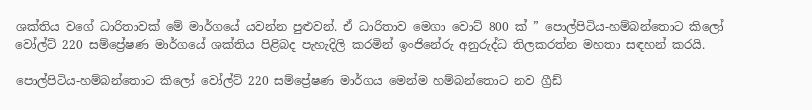ශක්තිය වගේ ධාරිතාවක් මේ මාර්ගයේ යවන්න පුළුවන්. ඒ ධාරිතාව මෙගා වොට් 800 ක් ” පොල්පිටිය-හම්බන්තොට කිලෝ වෝල්ට් 220 සම්ප්‍රේෂණ මාර්ගයේ ශක්තිය පිළිබද පැහැදිලි කරමින් ඉංජිනේරු අනුරුද්ධ තිලකරත්න මහතා සඳහන් කරයි.

පොල්පිටිය-හම්බන්තොට කිලෝ වෝල්ට් 220 සම්ප්‍රේෂණ මාර්ගය මෙන්ම හම්බන්තොට නව ග්‍රීඩ්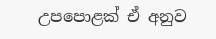උපපොළක් ඒ අනුව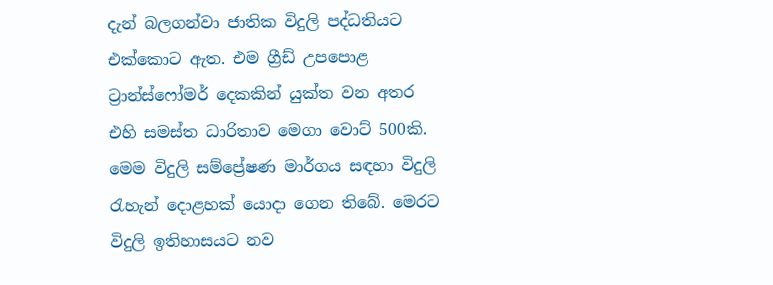දැන් බලගන්වා ජාතික විදුලි පද්ධතියට එක්කොට ඇත. එම ග්‍රීඩ් උපපොළ ට්‍රාන්ස්ෆෝමර් දෙකකින් යුක්ත වන අතර එහි සමස්ත ධාරිතාව මෙගා වොට් 500කි. මෙම විදුලි සම්ප්‍රේෂණ මාර්ගය සඳහා විදුලි රැහැන් දොළහක් යොදා ගෙන තිබේ. මෙරට විදුලි ඉතිහාසයට නව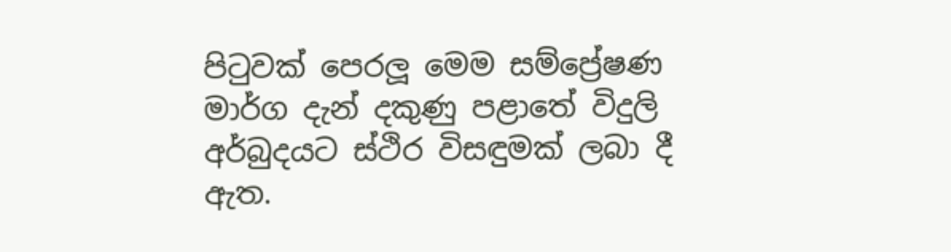පිටුවක් පෙරලූ මෙම සම්ප්‍රේෂණ මාර්ග දැන් දකුණු පළාතේ විදුලි අර්බුදයට ස්ථිර විසඳුමක් ලබා දී ඇත.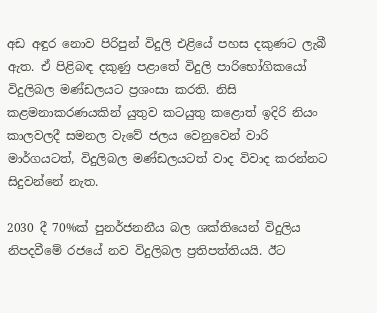අඩ අඳුර නොව පිරිපුන් විදුලි එළියේ පහස දකුණට ලැබී ඇත. ඒ පිළිබඳ දකුණු පළාතේ විදුලි පාරිභෝගිකයෝ විදුලිබල මණ්ඩලයට ප්‍රශංසා කරති. නිසි කළමනාකරණයකින් යුතුව කටයුතු කළොත් ඉදිරි නියං කාලවලදී සමනල වැවේ ජලය වෙනුවෙන් වාරි මාර්ගයටත්, විදුලිබල මණ්ඩලයටත් වාද විවාද කරන්නට සිදුවන්නේ නැත.

2030 දී 70%ක් පුනර්ජනනීය බල ශක්තියෙන් විදුලිය නිපදවීමේ රජයේ නව විදුලිබල ප්‍රතිපත්තියයි. ඊට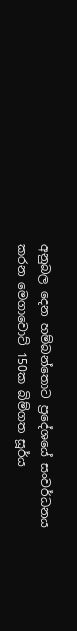අනුබල දෙන හම්බන්තොට ප්‍රදේශයේ සංවර්ධනය කරන මෙගාවොට් 150ක බිම්ගත සූර්ය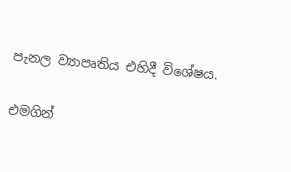පැනල ව්‍යාපෘතිය එහිදී විශේෂය.

එමගින්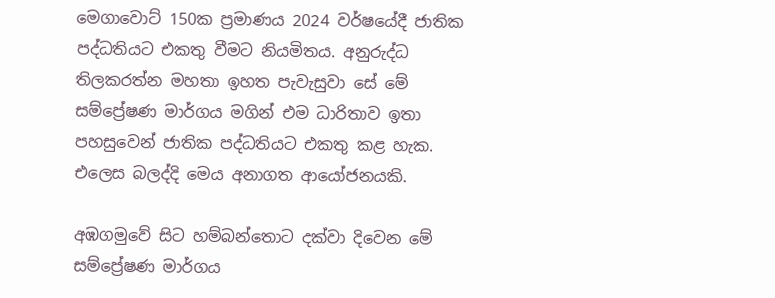මෙගාවොට් 150ක ප්‍රමාණය 2024 වර්ෂයේදී ජාතික පද්ධතියට එකතු වීමට නියමිතය. අනුරුද්ධ තිලකරත්න මහතා ඉහත පැවැසුවා සේ මේ සම්ප්‍රේෂණ මාර්ගය මගින් එම ධාරිතාව ඉතා පහසුවෙන් ජාතික පද්ධතියට එකතු කළ හැක. එලෙස බලද්දි මෙය අනාගත ආයෝජනයකි.

අඹගමුවේ සිට හම්බන්තොට දක්වා දිවෙන මේ සම්ප්‍රේෂණ මාර්ගය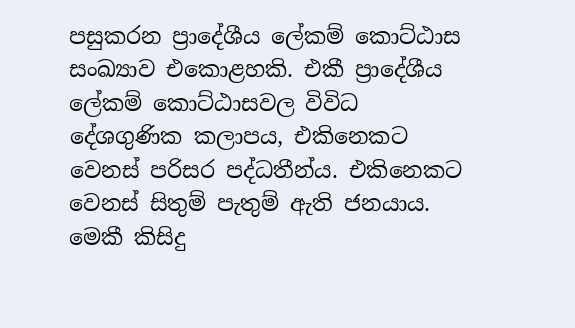පසුකරන ප්‍රාදේශීය ලේකම් කොට්ඨාස සංඛ්‍යාව එකොළහකි. එකී ප්‍රාදේශීය ලේකම් කොට්ඨාසවල විවිධ දේශගුණික කලාපය, එකිනෙකට වෙනස් පරිසර පද්ධතීන්ය. එකිනෙකට වෙනස් සිතුම් පැතුම් ඇති ජනයාය. මෙකී කිසිදු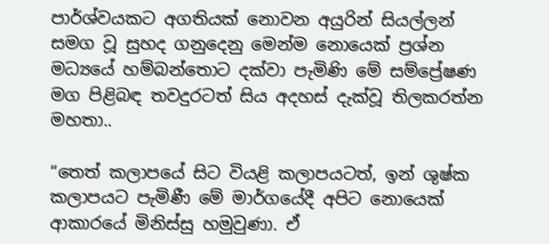පාර්ශ්වයකට අගතියක් නොවන අයුරින් සියල්ලන් සමග වූ සුහද ගනුදෙනු මෙන්ම නොයෙක් ප්‍රශ්න මධ්‍යයේ හම්බන්තොට දක්වා පැමිණි මේ සම්ප්‍රේෂණ මග පිළිබඳ තවදුරටත් සිය අදහස් දැක්වූ තිලකරත්න මහතා..

“තෙත් කලාපයේ සිට වියළි කලාපයටත්, ඉන් ශුෂ්ක කලාපයට පැමිණී මේ මාර්ගයේදී අපිට නොයෙක් ආකාරයේ මිනිස්සු හමුවුණා. ඒ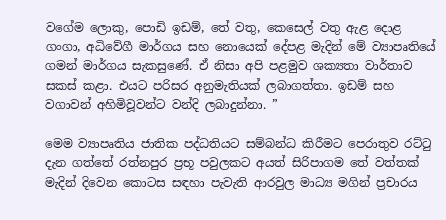වගේම ලොකු, පොඩි ඉඩම්, තේ වතු, කෙසෙල් වතු ඇළ දොළ ගංගා, අධිවේගී මාර්ගය සහ නොයෙක් දේපළ මැදින් මේ ව්‍යාපෘතියේ ගමන් මාර්ගය සැකසුණේ. ඒ නිසා අපි පළමුව ශක්‍යතා වාර්තාව සකස් කළා. එයට පරිසර අනුමැතියක් ලබාගත්තා. ඉඩම් සහ වගාවන් අහිමිවූවන්ට වන්දි ලබාදුන්නා. ”

මෙම ව්‍යාපෘතිය ජාතික පද්ධතියට සම්බන්ධ කිරීමට පෙරාතුව රට්ටු දැන ගත්තේ රත්නපුර ප්‍රභූ පවුලකට අයත් සිරිපාගම තේ වත්තක් මැදින් දිවෙන කොටස සඳහා පැවැති ආරවුල මාධ්‍ය මගින් ප්‍රචාරය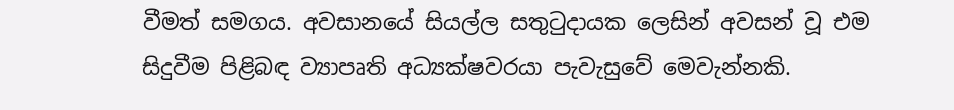වීමත් සමගය. අවසානයේ සියල්ල සතුටුදායක ලෙසින් අවසන් වූ එම සිදුවීම පිළිබඳ ව්‍යාපෘති අධ්‍යක්ෂවරයා පැවැසුවේ මෙවැන්නකි.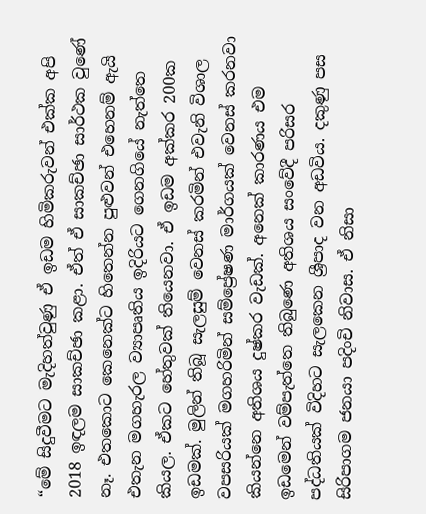“මේ සිදුවීමට මැදිහත්වුණු ඒ ඉඩම හිමිකරුවන් එක්ක අපි 2018 ඉඳලම සාකච්ඡා කළා. ඒත් ඒ සාකච්ඡා සාර්ථක වුණේ නෑ. එතකොට කෙනෙක්ට හිතෙන්න පුළුවන් එහෙනම් ඇයි එතැන මගහැරල ව්‍යාපෘතිය ඉදිරියට ගෙනගියේ නැත්තෙ කියල. ඒකට හේතුවක් තියෙනවා. ඒ ඉඩම අක්කර 200ක ඉඩමක්. මුලින් තිබූ සැලසුම් වෙනස් කරමින් එවැනි විශාල වපසරියක් මගහරිමින් සම්ප්‍රේෂණ මාර්ගයක් වෙනස් කරනවා කියන්නෙ අතිශය දුෂ්කර වැඩක්. අනෙක් කාරණය එම ඉඩමෙන් වම්පැත්තෙ තිබුණෙ අතිශය සංවේදී පරිසර පද්ධතියක් විදිහට සැලකෙන ශ්‍රීපාද වන අඩවිය. දකුණු පස සිරිපාගම ජනයා පදිංචි නිවාස. ඒ නිසා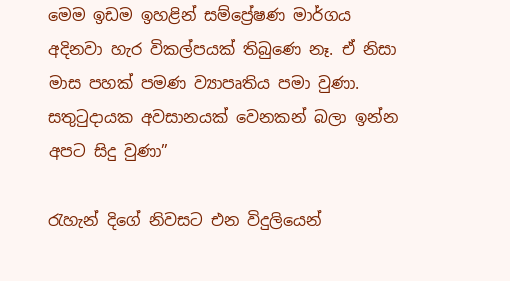මෙම ඉඩම ඉහළින් සම්ප්‍රේෂණ මාර්ගය අදිනවා හැර විකල්පයක් තිබුණෙ නෑ. ඒ නිසා මාස පහක් පමණ ව්‍යාපෘතිය පමා වුණා. සතුටුදායක අවසානයක් වෙනකන් බලා ඉන්න අපට සිදු වුණා”

රැහැන් දිගේ නිවසට එන විදුලියෙන්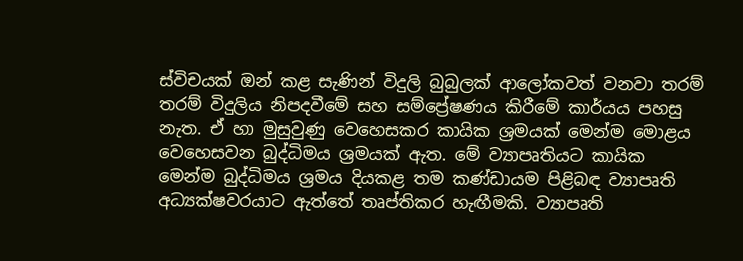ස්විචයක් ඔන් කළ සැණින් විදුලි බුබුලක් ආලෝකවත් වනවා තරම් තරම් විදුලිය නිපදවීමේ සහ සම්ප්‍රේෂණය කිරීමේ කාර්යය පහසු නැත. ඒ හා මුසුවුණු වෙහෙසකර කායික ශ්‍රමයක් මෙන්ම මොළය වෙහෙසවන බුද්ධිමය ශ්‍රමයක් ඇත. මේ ව්‍යාපෘතියට කායික මෙන්ම බුද්ධිමය ශ්‍රමය දියකළ තම කණ්ඩායම පිළිබඳ ව්‍යාපෘති අධ්‍යක්ෂවරයාට ඇත්තේ තෘප්තිකර හැඟීමකි. ව්‍යාපෘති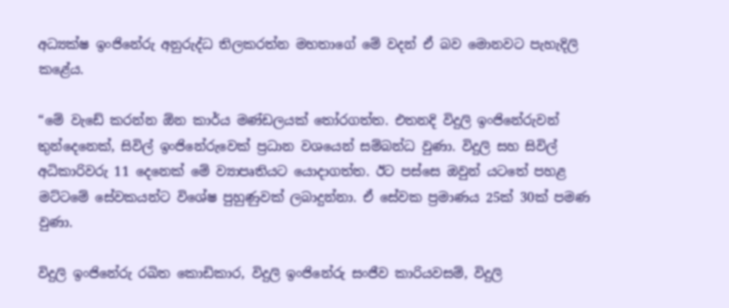අධ්‍යක්ෂ ඉංජිනේරු අනුරුද්ධ තිලකරත්න මහතාගේ මේ වදන් ඒ බව මොනවට පැහැදිලි කළේය.

“මේ වැඩේ කරන්න ඕන කාර්ය මණ්ඩලයක් තෝරගත්ත. එතනදි විදුලි ඉංජිනේරුවන් තුන්දෙනෙක්, සිවිල් ඉංජිනේරුවෙක් ප්‍රධාන වශයෙන් සම්බන්ධ වුණා. විදුලි සහ සිවිල් අධිකාරිවරු 11 දෙනෙක් මේ ව්‍යාපෘතියට යොදාගත්ත. ඊට පස්සෙ ඔවුන් යටතේ පහළ මට්ටමේ සේවකයන්ට විශේෂ පුහුණුවක් ලබාදුන්නා. ඒ සේවක ප්‍රමාණය 25ක් 30ක් පමණ වුණා.

විදුලි ඉංජිනේරු රඛිත කොඩිකාර, විදුලි ඉංජිනේරු සංජීව කාරියවසම්, විදුලි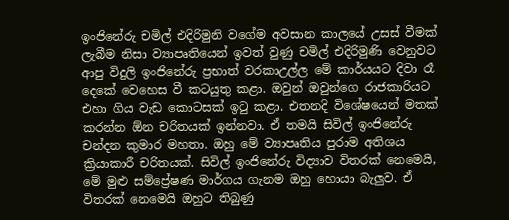ඉංජිනේරු චමිල් එදිරිමුනි වගේම අවසාන කාලයේ උසස් වීමක් ලැබීම නිසා ව්‍යාපෘතියෙන් ඉවත් වුණු චමිල් එදිරිමුණි වෙනුවට ආපු විදුලි ඉංජිනේරු ප්‍රභාත් වරකාඋල්ල මේ කාර්යයට දිවා රෑ දෙකේ වෙහෙස වී කටයුතු කළා. ඔවුන් ඔවුන්ගෙ රාජකාරියට එහා ගිය වැඩ කොටසක් ඉටු කළා. එතනදි විශේෂයෙන් මතක් කරන්න ඕන චරිතයක් ඉන්නවා. ඒ තමයි සිවිල් ඉංජිනේරු චන්දන කුමාර මහතා. ඔහු මේ ව්‍යාපෘතිය පුරාම අතිශය ක්‍රියාකාරී චරිතයක්. සිවිල් ඉංජිනේරු විද්‍යාව විතරක් නෙමෙයි, මේ මුළු සම්ප්‍රේෂණ මාර්ගය ගැනම ඔහු හොයා බැලුව. ඒ විතරක් නෙමෙයි ඔහුට තිබුණු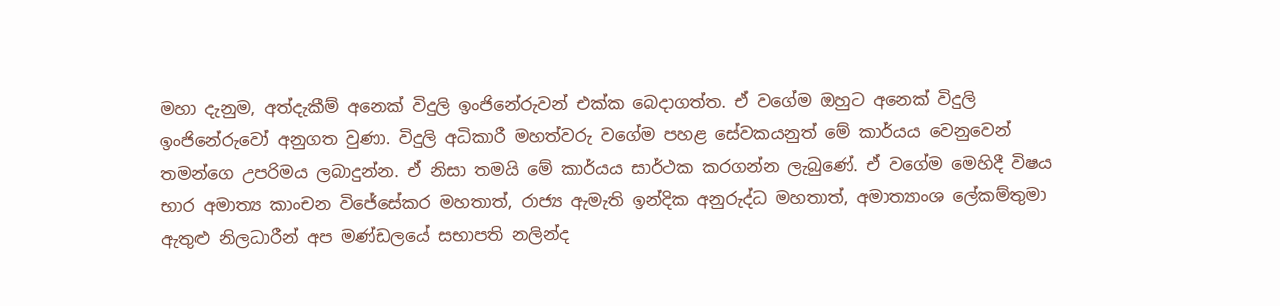මහා දැනුම, අත්දැකීම් අනෙක් විදුලි ඉංජිනේරුවන් එක්ක බෙදාගත්ත. ඒ වගේම ඔහුට අනෙක් විදුලි ඉංජිනේරුවෝ අනුගත වුණා. විදුලි අධිකාරී මහත්වරු වගේම පහළ සේවකයනුත් මේ කාර්යය වෙනුවෙන් තමන්ගෙ උපරිමය ලබාදුන්න. ඒ නිසා තමයි මේ කාර්යය සාර්ථක කරගන්න ලැබුණේ. ඒ වගේම මෙහිදී විෂය භාර අමාත්‍ය කාංචන විජේසේකර මහතාත්, රාජ්‍ය ඇමැති ඉන්දික අනුරුද්ධ මහතාත්, අමාත්‍යාංශ ලේකම්තුමා ඇතුළු නිලධාරීන් අප මණ්ඩලයේ සභාපති නලින්ද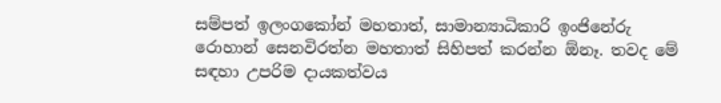සම්පත් ඉලංගකෝන් මහතාත්, සාමාන්‍යාධිකාරි ඉංජිනේරු රොහාන් සෙනවිරත්න මහතාත් සිහිපත් කරන්න ඕනෑ. තවද මේ සඳහා උපරිම දායකත්වය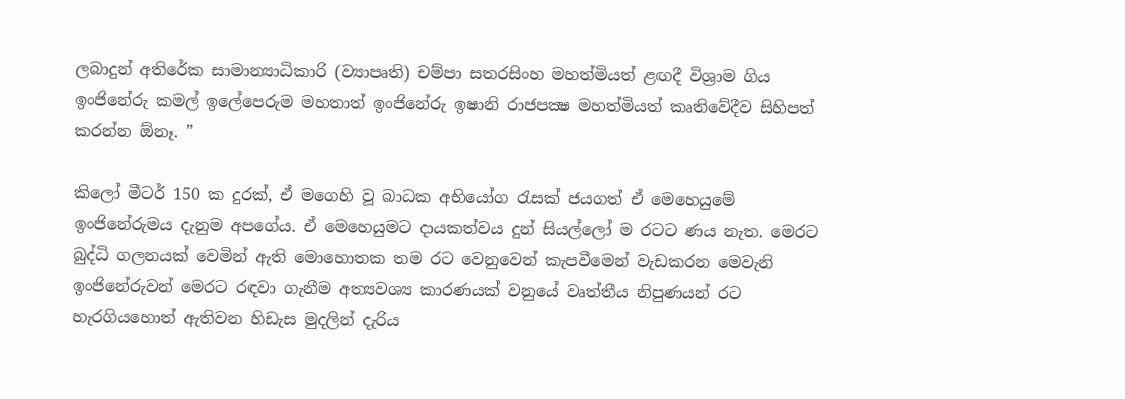ලබාදුන් අතිරේක සාමාන්‍යාධිකාරි (ව්‍යාපෘති) චම්පා සතරසිංහ මහත්මියත් ළඟදී විශ්‍රාම ගිය ඉංජිනේරු කමල් ඉලේපෙරුම මහතාත් ඉංජිනේරු ඉෂානි රාජපක්‍ෂ මහත්මියත් කෘතිවේදීව සිහිපත් කරන්න ඕනෑ. ”

කිලෝ මීටර් 150 ක දුරක්, ඒ මගෙහි වූ බාධක අභියෝග රැසක් ජයගත් ඒ මෙහෙයුමේ ඉංජිනේරුමය දැනුම අපගේය. ඒ මෙහෙයුමට දායකත්වය දුන් සියල්ලෝ ම රටට ණය නැත. මෙරට බුද්ධි ගලනයක් වෙමින් ඇති මොහොතක තම රට වෙනුවෙන් කැපවීමෙන් වැඩකරන මෙවැනි ඉංජිනේරුවන් මෙරට රඳවා ගැනීම අත්‍යවශ්‍ය කාරණයක් වනුයේ වෘත්තීය නිපුණයන් රට හැරගියහොත් ඇතිවන හිඩැස මුදලින් දැරිය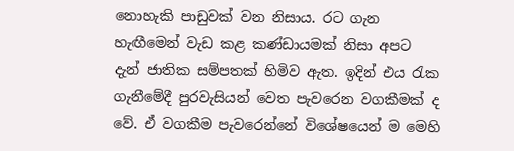නොහැකි පාඩුවක් වන නිසාය. රට ගැන හැඟීමෙන් වැඩ කළ කණ්ඩායමක් නිසා අපට දැන් ජාතික සම්පතක් හිමිව ඇත. ඉදින් එය රැක ගැනීමේදී පුරවැසියන් වෙත පැවරෙන වගකීමක් ද වේ. ඒ වගකීම පැවරෙන්නේ විශේෂයෙන් ම මෙහි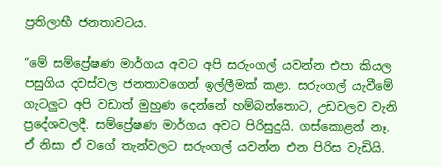ප්‍රතිලාභී ජනතාවටය.

“මේ සම්ප්‍රේෂණ මාර්ගය අවට අපි සරුංගල් යවන්න එපා කියල පසුගිය දවස්වල ජනතාවගෙන් ඉල්ලීමක් කළා. සරුංගල් යැවීමේ ගැටලුට අපි වඩාත් මුහුණ දෙන්නේ හම්බන්තොට, උඩවලව වැනි ප්‍රදේශවලදී. සම්ප්‍රේෂණ මාර්ගය අවට පිරිසුදුයි. ගස්කොළන් නෑ. ඒ නිසා ඒ වගේ තැන්වලට සරුංගල් යවන්න එන පිරිස වැඩියි.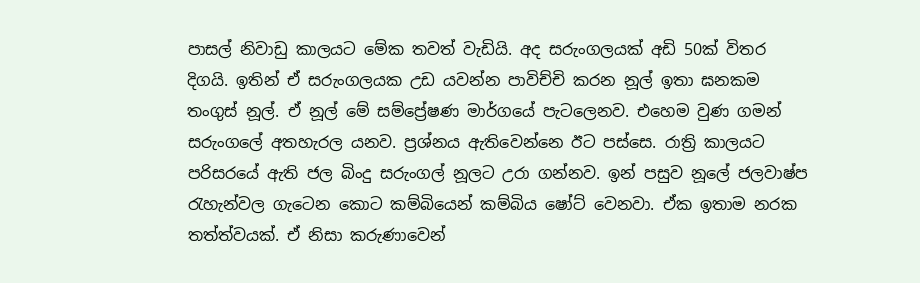පාසල් නිවාඩු කාලයට මේක තවත් වැඩියි. අද සරුංගලයක් අඩි 50ක් විතර දිගයි. ඉතින් ඒ සරුංගලයක උඩ යවන්න පාවිච්චි කරන නූල් ඉතා ඝනකම තංගුස් නූල්. ඒ නූල් මේ සම්ප්‍රේෂණ මාර්ගයේ පැටලෙනව. එහෙම වුණ ගමන් සරුංගලේ අතහැරල යනව. ප්‍රශ්නය ඇතිවෙන්නෙ ඊට පස්සෙ. රාත්‍රි කාලයට පරිසරයේ ඇති ජල බිංදු සරුංගල් නූලට උරා ගන්නව. ඉන් පසුව නූලේ ජලවාෂ්ප රැහැන්වල ගැටෙන කොට කම්බියෙන් කම්බිය ෂෝට් වෙනවා. ඒක ඉතාම නරක තත්ත්වයක්. ඒ නිසා කරුණාවෙන්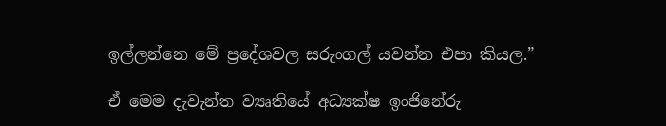ඉල්ලන්නෙ මේ ප්‍රදේශවල සරුංගල් යවන්න එපා කියල.”

ඒ මෙම දැවැන්ත ව්‍යෘතියේ අධ්‍යක්ෂ ඉංජිනේරු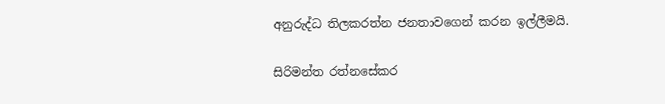අනුරුද්ධ තිලකරත්න ජනතාවගෙන් කරන ඉල්ලීමයි.

සිරිමන්ත රත්නසේකර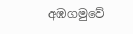අඹගමුවේ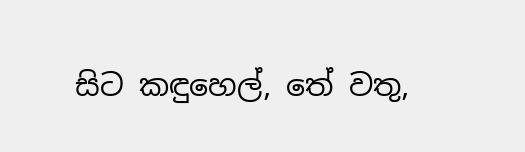සිට කඳුහෙල්, තේ වතු,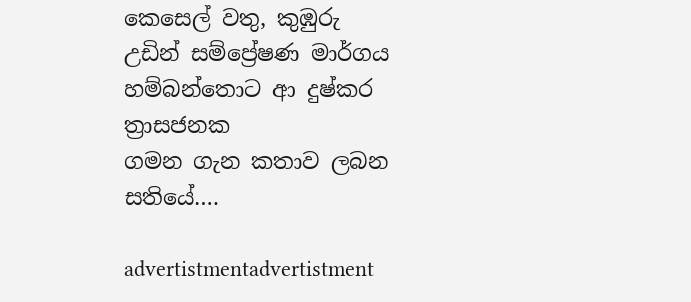කෙසෙල් වතු, කුඹුරු
උඩින් සම්ප්‍රේෂණ මාර්ගය හම්බන්තොට ආ දුෂ්කර ත්‍රාසජනක
ගමන ගැන කතාව ලබන සතියේ….

advertistmentadvertistment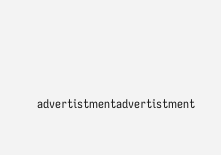advertistmentadvertistment